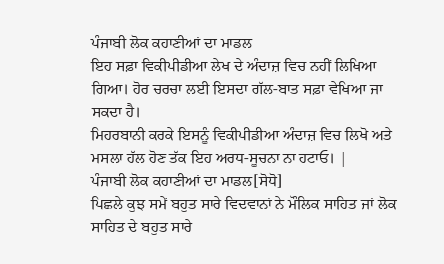ਪੰਜਾਬੀ ਲੋਕ ਕਹਾਣੀਆਂ ਦਾ ਮਾਡਲ
ਇਹ ਸਫ਼ਾ ਵਿਕੀਪੀਡੀਆ ਲੇਖ ਦੇ ਅੰਦਾਜ਼ ਵਿਚ ਨਹੀਂ ਲਿਖਿਆ ਗਿਆ। ਹੋਰ ਚਰਚਾ ਲਈ ਇਸਦਾ ਗੱਲ-ਬਾਤ ਸਫ਼ਾ ਵੇਖਿਆ ਜਾ ਸਕਦਾ ਹੈ।
ਮਿਹਰਬਾਨੀ ਕਰਕੇ ਇਸਨੂੰ ਵਿਕੀਪੀਡੀਆ ਅੰਦਾਜ਼ ਵਿਚ ਲਿਖੋ ਅਤੇ ਮਸਲਾ ਹੱਲ ਹੋਣ ਤੱਕ ਇਹ ਅਰਧ-ਸੂਚਨਾ ਨਾ ਹਟਾਓ। |
ਪੰਜਾਬੀ ਲੋਕ ਕਹਾਣੀਆਂ ਦਾ ਮਾਡਲ[ਸੋਧੋ]
ਪਿਛਲੇ ਕੁਝ ਸਮੇਂ ਬਹੁਤ ਸਾਰੇ ਵਿਦਵਾਨਾਂ ਨੇ ਮੌਲਿਕ ਸਾਹਿਤ ਜਾਂ ਲੋਕ ਸਾਹਿਤ ਦੇ ਬਹੁਤ ਸਾਰੇ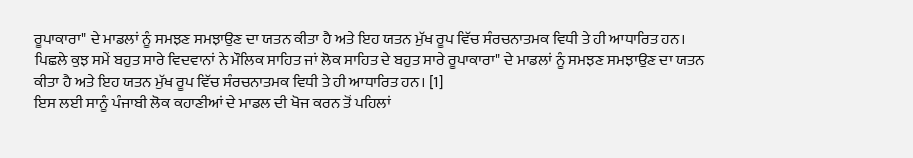ਰੂਪਾਕਾਰਾ" ਦੇ ਮਾਡਲਾਂ ਨੂੰ ਸਮਝਣ ਸਮਝਾਉਣ ਦਾ ਯਤਨ ਕੀਤਾ ਹੈ ਅਤੇ ਇਹ ਯਤਨ ਮੁੱਖ ਰੂਪ ਵਿੱਚ ਸੰਰਚਨਾਤਮਕ ਵਿਧੀ ਤੇ ਹੀ ਆਧਾਰਿਤ ਹਨ।
ਪਿਛਲੇ ਕੁਝ ਸਮੇਂ ਬਹੁਤ ਸਾਰੇ ਵਿਦਵਾਨਾਂ ਨੇ ਮੌਲਿਕ ਸਾਹਿਤ ਜਾਂ ਲੋਕ ਸਾਹਿਤ ਦੇ ਬਹੁਤ ਸਾਰੇ ਰੂਪਾਕਾਰਾ" ਦੇ ਮਾਡਲਾਂ ਨੂੰ ਸਮਝਣ ਸਮਝਾਉਣ ਦਾ ਯਤਨ ਕੀਤਾ ਹੈ ਅਤੇ ਇਹ ਯਤਨ ਮੁੱਖ ਰੂਪ ਵਿੱਚ ਸੰਰਚਨਾਤਮਕ ਵਿਧੀ ਤੇ ਹੀ ਆਧਾਰਿਤ ਹਨ। [1]
ਇਸ ਲਈ ਸਾਨੂੰ ਪੰਜਾਬੀ ਲੋਕ ਕਹਾਣੀਆਂ ਦੇ ਮਾਡਲ ਦੀ ਖੋਜ ਕਰਨ ਤੋਂ ਪਹਿਲਾਂ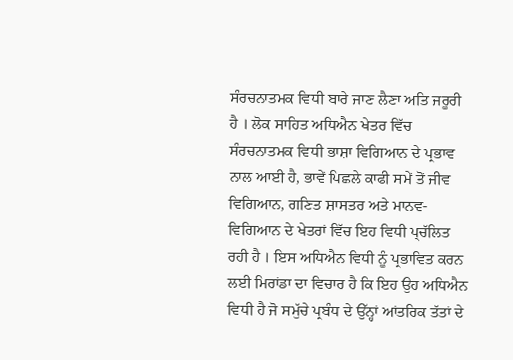ਸੰਰਚਨਾਤਮਕ ਵਿਧੀ ਬਾਰੇ ਜਾਣ ਲੈਣਾ ਅਤਿ ਜਰੂਰੀ ਹੈ । ਲੋਕ ਸਾਹਿਤ ਅਧਿਐਨ ਖੇਤਰ ਵਿੱਚ ਸੰਰਚਨਾਤਮਕ ਵਿਧੀ ਭਾਸ਼ਾ ਵਿਗਿਆਨ ਦੇ ਪ੍ਰਭਾਵ ਨਾਲ ਆਈ ਹੈ, ਭਾਵੇਂ ਪਿਛਲੇ ਕਾਫੀ ਸਮੇਂ ਤੋਂ ਜੀਵ ਵਿਗਿਆਨ, ਗਣਿਤ ਸ਼ਾਸਤਰ ਅਤੇ ਮਾਨਵ-ਵਿਗਿਆਨ ਦੇ ਖੇਤਰਾਂ ਵਿੱਚ ਇਹ ਵਿਧੀ ਪ੍ਚੱਲਿਤ ਰਹੀ ਹੈ । ਇਸ ਅਧਿਐਨ ਵਿਧੀ ਨੂੰ ਪ੍ਰਭਾਵਿਤ ਕਰਨ ਲਈ ਮਿਰਾਂਡਾ ਦਾ ਵਿਚਾਰ ਹੈ ਕਿ ਇਹ ਉਹ ਅਧਿਐਨ ਵਿਧੀ ਹੈ ਜੋ ਸਮੁੱਚੇ ਪ੍ਰਬੰਧ ਦੇ ਉੱਨ੍ਹਾਂ ਆਂਤਰਿਕ ਤੱਤਾਂ ਦੇ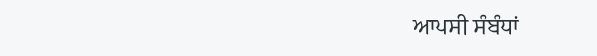ਆਪਸੀ ਸੰਬੰਧਾਂ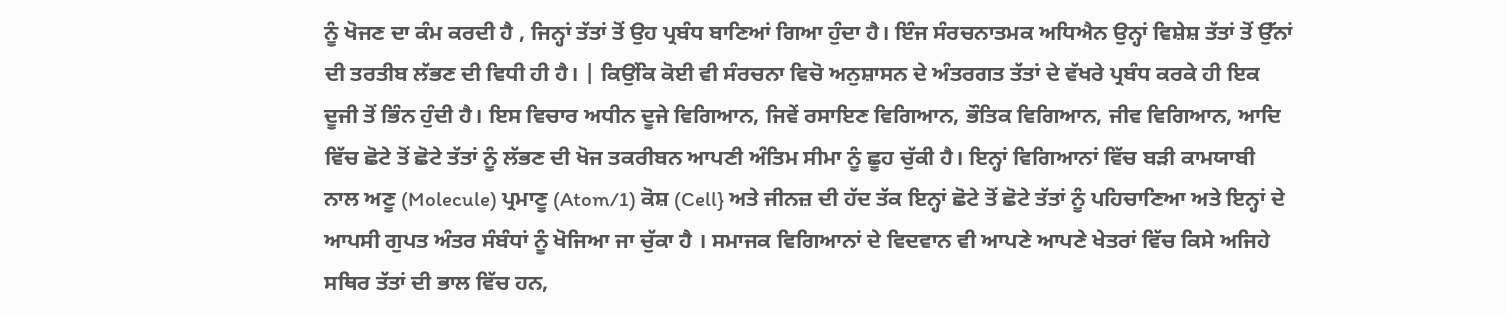ਨੂੰ ਖੋਜਣ ਦਾ ਕੰਮ ਕਰਦੀ ਹੈ , ਜਿਨ੍ਹਾਂ ਤੱਤਾਂ ਤੋਂ ਉਹ ਪ੍ਰਬੰਧ ਬਾਣਿਆਂ ਗਿਆ ਹੁੰਦਾ ਹੈ। ਇੰਜ ਸੰਰਚਨਾਤਮਕ ਅਧਿਐਨ ਉਨ੍ਹਾਂ ਵਿਸ਼ੇਸ਼ ਤੱਤਾਂ ਤੋਂ ਉੱਨਾਂ ਦੀ ਤਰਤੀਬ ਲੱਭਣ ਦੀ ਵਿਧੀ ਹੀ ਹੈ। | ਕਿਉਂਕਿ ਕੋਈ ਵੀ ਸੰਰਚਨਾ ਵਿਚੋ ਅਨੁਸ਼ਾਸਨ ਦੇ ਅੰਤਰਗਤ ਤੱਤਾਂ ਦੇ ਵੱਖਰੇ ਪ੍ਰਬੰਧ ਕਰਕੇ ਹੀ ਇਕ ਦੂਜੀ ਤੋਂ ਭਿੰਨ ਹੁੰਦੀ ਹੈ। ਇਸ ਵਿਚਾਰ ਅਧੀਨ ਦੂਜੇ ਵਿਗਿਆਨ, ਜਿਵੇਂ ਰਸਾਇਣ ਵਿਗਿਆਨ, ਭੌਤਿਕ ਵਿਗਿਆਨ, ਜੀਵ ਵਿਗਿਆਨ, ਆਦਿ ਵਿੱਚ ਛੋਟੇ ਤੋਂ ਛੋਟੇ ਤੱਤਾਂ ਨੂੰ ਲੱਭਣ ਦੀ ਖੋਜ ਤਕਰੀਬਨ ਆਪਣੀ ਅੰਤਿਮ ਸੀਮਾ ਨੂੰ ਛੂਹ ਚੁੱਕੀ ਹੈ। ਇਨ੍ਹਾਂ ਵਿਗਿਆਨਾਂ ਵਿੱਚ ਬੜੀ ਕਾਮਯਾਬੀ ਨਾਲ ਅਣੂ (Molecule) ਪ੍ਰਮਾਣੂ (Atom/1) ਕੋਸ਼ (Cell} ਅਤੇ ਜੀਨਜ਼ ਦੀ ਹੱਦ ਤੱਕ ਇਨ੍ਹਾਂ ਛੋਟੇ ਤੋਂ ਛੋਟੇ ਤੱਤਾਂ ਨੂੰ ਪਹਿਚਾਣਿਆ ਅਤੇ ਇਨ੍ਹਾਂ ਦੇ ਆਪਸੀ ਗੁਪਤ ਅੰਤਰ ਸੰਬੰਧਾਂ ਨੂੰ ਖੋਜਿਆ ਜਾ ਚੁੱਕਾ ਹੈ । ਸਮਾਜਕ ਵਿਗਿਆਨਾਂ ਦੇ ਵਿਦਵਾਨ ਵੀ ਆਪਣੇ ਆਪਣੇ ਖੇਤਰਾਂ ਵਿੱਚ ਕਿਸੇ ਅਜਿਹੇ ਸਥਿਰ ਤੱਤਾਂ ਦੀ ਭਾਲ ਵਿੱਚ ਹਨ,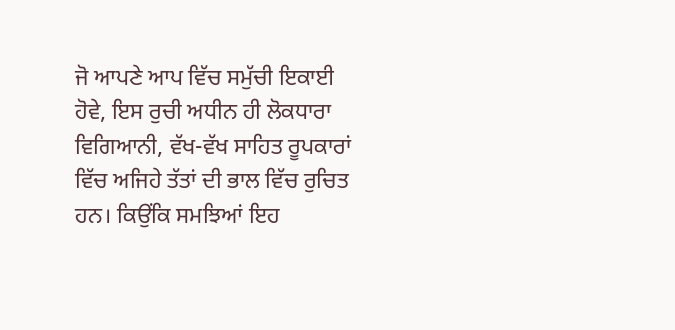ਜੋ ਆਪਣੇ ਆਪ ਵਿੱਚ ਸਮੁੱਚੀ ਇਕਾਈ ਹੋਵੇ, ਇਸ ਰੁਚੀ ਅਧੀਨ ਹੀ ਲੋਕਧਾਰਾ ਵਿਗਿਆਨੀ, ਵੱਖ-ਵੱਖ ਸਾਹਿਤ ਰੂਪਕਾਰਾਂ ਵਿੱਚ ਅਜਿਹੇ ਤੱਤਾਂ ਦੀ ਭਾਲ ਵਿੱਚ ਰੁਚਿਤ ਹਨ। ਕਿਉਂਕਿ ਸਮਝਿਆਂ ਇਹ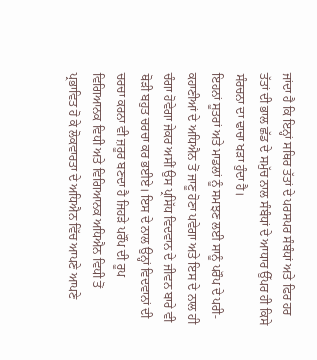ਜਾਂਦਾ ਹੈ ਕਿ ਇਨ੍ਹਾਂ ਸਥਿਰ ਤੱਤਾਂ ਦੇ ਪਰਸਪਰ ਸੰਬੰਧਾਂ ਅਤੇ ਫਿਰ ਹਰ ਤੱਤਾਂ ਦੀ ਭਾਲ ਛੱਡ ਦੇ ਸਮੁੱਚ ਨਾਲ ਸੰਬੰਧਾਂ ਦੇ ਆਧਾਰ ਉੱਪਰ ਹੀ ਕਿਸੇ ਸੰਰਚਨਾ ਦਾ ਢਾਚਾ ਖੜਾ ਹੁੰਦਾ ਹੈ।
ਇਹਨਾਂ ਸੂਤਰਾਂ ਅਤੇ ਮਾਡਲਾਂ ਨੂੰ ਸਮਝਣ ਲਈ ਸਾਨੂੰ ਪਰੌਪ ਦੇ ਪਰੀ-ਕਹਾਣੀਆਂ ਦੇ ਅਧਿਐਨ ਤੋਂ ਜਾਣੂ ਹੋਣਾ ਪਵੇਗਾ ਅਤੇ ਇਸ ਦੇ ਨਾਲ ਹੀ ਚੰਗਾ ਹੋਵੇਗਾ ਜੇਕਰ ਅਸੀਂ ਉਸ ਪ੍ਰਸਿੱਧ ਵਿਦਵਾਨ ਦੇ ਜੀਵਨ ਬਾਰੇ ਵੀ ਥੋੜੀ ਬਹੁਤ ਚਰਚਾ ਕਰ ਭਈਏ। ਇਸ ਦੇ ਨਾਲ ਉਨ੍ਹਾਂ ਵਿਦਵਾਨਾਂ ਦੀ ਚਰਚਾ ਕਰਨਾ ਵੀ ਜ਼ਰੂਰ ਬਣਦਾ ਹੈ ਜਿਹੜੇ ਪਰੌਂਪ ਦੀ ਰੂਪ ਵਿਗਿਆਨਕ ਵਿਧੀ ਅਤੇ ਵਿਗਿਆਨਕ ਅਧਿਐਨ ਵਿਧੀ ਤੋਂ ਪ੍ਰਭਾਵਿਤ ਹੋ ਕੇ ਲੋਕਵਾਰਤਾ ਦੇ ਅਧਿਐਨ ਵਿੱਚ ਆਪਣੇ ਆਪਣੇ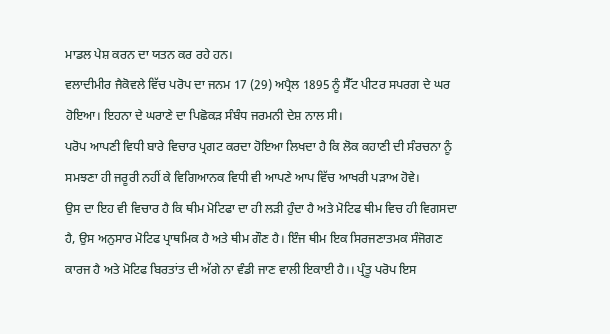ਮਾਡਲ ਪੇਸ਼ ਕਰਨ ਦਾ ਯਤਨ ਕਰ ਰਹੇ ਹਨ।
ਵਲਾਦੀਮੀਰ ਜੈਕੋਵਲੇ ਵਿੱਚ ਪਰੋਪ ਦਾ ਜਨਮ 17 (29) ਅਪ੍ਰੈਲ 1895 ਨੂੰ ਸੈੱਟ ਪੀਟਰ ਸਪਰਗ ਦੇ ਘਰ ਹੋਇਆ। ਇਹਨਾ ਦੇ ਘਰਾਣੇ ਦਾ ਪਿਛੋਕੜ ਸੰਬੰਧ ਜਰਮਨੀ ਦੇਸ਼ ਨਾਲ ਸੀ।
ਪਰੋਪ ਆਪਣੀ ਵਿਧੀ ਬਾਰੇ ਵਿਚਾਰ ਪ੍ਰਗਟ ਕਰਦਾ ਹੋਇਆ ਲਿਖਦਾ ਹੈ ਕਿ ਲੋਕ ਕਹਾਣੀ ਦੀ ਸੰਰਚਨਾ ਨੂੰ ਸਮਝਣਾ ਹੀ ਜਰੂਰੀ ਨਹੀਂ ਕੇ ਵਿਗਿਆਨਕ ਵਿਧੀ ਵੀ ਆਪਣੇ ਆਪ ਵਿੱਚ ਆਖਰੀ ਪੜਾਅ ਹੋਵੇ।
ਉਸ ਦਾ ਇਹ ਵੀ ਵਿਚਾਰ ਹੈ ਕਿ ਥੀਮ ਮੋਟਿਫਾ ਦਾ ਹੀ ਲੜੀ ਹੁੰਦਾ ਹੈ ਅਤੇ ਮੋਟਿਫ ਥੀਮ ਵਿਚ ਹੀ ਵਿਗਸਦਾ ਹੈ, ਉਸ ਅਨੁਸਾਰ ਮੋਟਿਫ ਪ੍ਰਾਥਮਿਕ ਹੈ ਅਤੇ ਥੀਮ ਗੌਣ ਹੈ। ਇੰਜ ਥੀਮ ਇਕ ਸਿਰਜਣਾਤਮਕ ਸੰਜੋਗਣ ਕਾਰਜ ਹੈ ਅਤੇ ਮੋਟਿਫ ਬਿਰਤਾਂਤ ਦੀ ਅੱਗੇ ਨਾ ਵੰਡੀ ਜਾਣ ਵਾਲੀ ਇਕਾਈ ਹੈ।। ਪ੍ਰੰਤੂ ਪਰੋਪ ਇਸ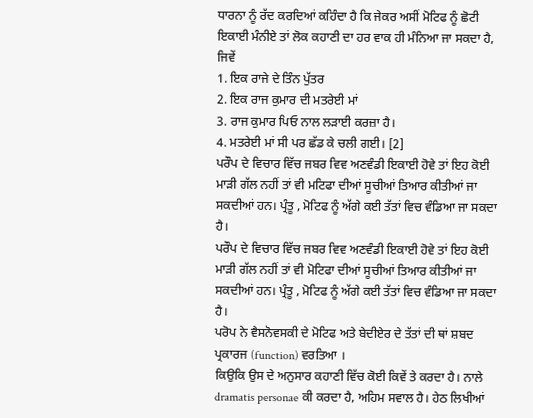ਧਾਰਨਾ ਨੂੰ ਰੱਦ ਕਰਦਿਆਂ ਕਹਿੰਦਾ ਹੈ ਕਿ ਜੇਕਰ ਅਸੀਂ ਮੋਟਿਫ ਨੂੰ ਛੋਟੀ ਇਕਾਈ ਮੰਨੀਏ ਤਾਂ ਲੋਕ ਕਹਾਣੀ ਦਾ ਹਰ ਵਾਕ ਹੀ ਮੰਨਿਆ ਜਾ ਸਕਦਾ ਹੈ, ਜਿਵੇਂ
1. ਇਕ ਰਾਜੇ ਦੇ ਤਿੰਨ ਪੁੱਤਰ
2. ਇਕ ਰਾਜ ਕੁਮਾਰ ਦੀ ਮਤਰੇਈ ਮਾਂ
3. ਰਾਜ ਕੁਮਾਰ ਪਿਓ ਨਾਲ ਲੜਾਈ ਕਰਜ਼ਾ ਹੈ।
4. ਮਤਰੇਈ ਮਾਂ ਸੀ ਪਰ ਛੱਡ ਕੇ ਚਲੀ ਗਈ। [2]
ਪਰੌਪ ਦੇ ਵਿਚਾਰ ਵਿੱਚ ਜਬਰ ਵਿਵ ਅਣਵੰਡੀ ਇਕਾਈ ਹੋਵੇ ਤਾਂ ਇਹ ਕੋਈ ਮਾੜੀ ਗੱਲ ਨਹੀਂ ਤਾਂ ਵੀ ਮਟਿਫਾ ਦੀਆਂ ਸੂਚੀਆਂ ਤਿਆਰ ਕੀਤੀਆਂ ਜਾ ਸਕਦੀਆਂ ਹਨ। ਪ੍ਰੰਤੂ , ਮੋਟਿਫ ਨੂੰ ਅੱਗੇ ਕਈ ਤੱਤਾਂ ਵਿਚ ਵੰਡਿਆ ਜਾ ਸਕਦਾ ਹੈ।
ਪਰੌਪ ਦੇ ਵਿਚਾਰ ਵਿੱਚ ਜਬਰ ਵਿਵ ਅਣਵੰਡੀ ਇਕਾਈ ਹੋਵੇ ਤਾਂ ਇਹ ਕੋਈ ਮਾੜੀ ਗੱਲ ਨਹੀਂ ਤਾਂ ਵੀ ਮੋਟਿਫਾ ਦੀਆਂ ਸੂਚੀਆਂ ਤਿਆਰ ਕੀਤੀਆਂ ਜਾ ਸਕਦੀਆਂ ਹਨ। ਪ੍ਰੰਤੂ , ਮੋਟਿਫ ਨੂੰ ਅੱਗੇ ਕਈ ਤੱਤਾਂ ਵਿਚ ਵੰਡਿਆ ਜਾ ਸਕਦਾ ਹੈ।
ਪਰੋਪ ਨੇ ਵੈਸਨੋਵਸਕੀ ਦੇ ਮੋਟਿਫ ਅਤੇ ਬੇਦੀਏਰ ਦੇ ਤੱਤਾਂ ਦੀ ਥਾਂ ਸ਼ਬਦ ਪ੍ਰਕਾਰਜ (function) ਵਰਤਿਆ ।
ਕਿਉਕਿ ਉਸ ਦੇ ਅਨੁਸਾਰ ਕਹਾਣੀ ਵਿੱਚ ਕੋਈ ਕਿਵੇਂ ਤੇ ਕਰਦਾ ਹੈ। ਨਾਲੇ dramatis personae ਕੀ ਕਰਦਾ ਹੈ, ਅਹਿਮ ਸਵਾਲ ਹੈ। ਹੇਠ ਲਿਖੀਆਂ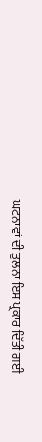ਘਟਨਾਵਾਂ ਦੀ ਤੁਲਨਾ ਇਸ ਪ੍ਰਕਾਰ ਦਿੱਤੀ ਗਈ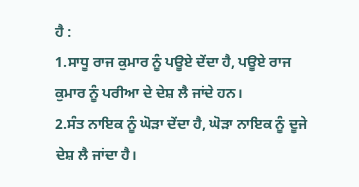ਹੈ :
1.ਸਾਧੂ ਰਾਜ ਕੁਮਾਰ ਨੂੰ ਪਊਏ ਦੇਂਦਾ ਹੈ, ਪਊਏ ਰਾਜ ਕੁਮਾਰ ਨੂੰ ਪਰੀਆ ਦੇ ਦੇਸ਼ ਲੈ ਜਾਂਦੇ ਹਨ।
2.ਸੰਤ ਨਾਇਕ ਨੂੰ ਘੋੜਾ ਦੇਂਦਾ ਹੈ, ਘੋੜਾ ਨਾਇਕ ਨੂੰ ਦੂਜੇ ਦੇਸ਼ ਲੈ ਜਾਂਦਾ ਹੈ।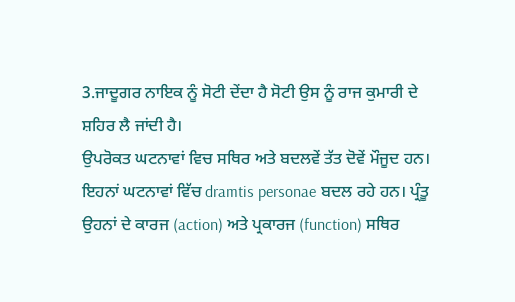3.ਜਾਦੂਗਰ ਨਾਇਕ ਨੂੰ ਸੋਟੀ ਦੇਂਦਾ ਹੈ ਸੋਟੀ ਉਸ ਨੂੰ ਰਾਜ ਕੁਮਾਰੀ ਦੇ ਸ਼ਹਿਰ ਲੈ ਜਾਂਦੀ ਹੈ।
ਉਪਰੋਕਤ ਘਟਨਾਵਾਂ ਵਿਚ ਸਥਿਰ ਅਤੇ ਬਦਲਵੇਂ ਤੱਤ ਦੋਵੇਂ ਮੌਜੂਦ ਹਨ। ਇਹਨਾਂ ਘਟਨਾਵਾਂ ਵਿੱਚ dramtis personae ਬਦਲ ਰਹੇ ਹਨ। ਪ੍ਰੰਤੂ ਉਹਨਾਂ ਦੇ ਕਾਰਜ (action) ਅਤੇ ਪ੍ਰਕਾਰਜ (function) ਸਥਿਰ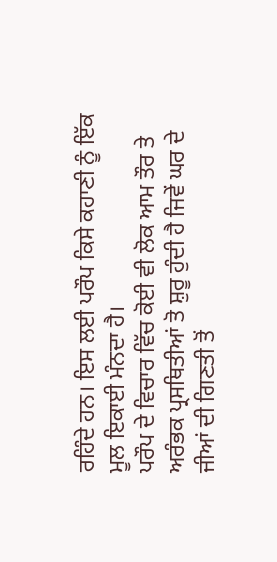ਰਹਿੰਦੇ ਹਨ। ਇਸ ਲਈ ਪਰੌਪ ਕਿਸੇ ਕਹਾਣੀ ਨੂੰ ਇੱਕ ਮੂਲ ਇਕਾਈ ਮੰਨਦਾ ਹੈ।
ਪਰੌਪ ਦੇ ਵਿਚਾਰ ਵਿੱਚ ਕੋਈ ਵੀ ਲੋਕ ਆਮ ਤੌਰ ਤੇ ਅਰੰਭਕ ਪ੍ਰਸਥਿਤੀਆਂ ਤੋ ਸ਼ੁਰੂ ਹੁੰਦੀ ਹੈ ਜਿਵੇਂ ਘਰ ਦੇ ਜੀਆਂ ਦੀ ਗਿਣਤੀ ਤੋਂ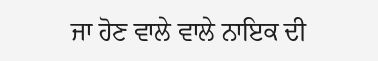ਜਾ ਹੋਣ ਵਾਲੇ ਵਾਲੇ ਨਾਇਕ ਦੀ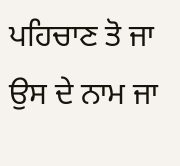ਪਹਿਚਾਣ ਤੋ ਜਾ ਉਸ ਦੇ ਨਾਮ ਜਾ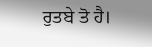ਰੁਤਬੇ ਤੋ ਹੈ।